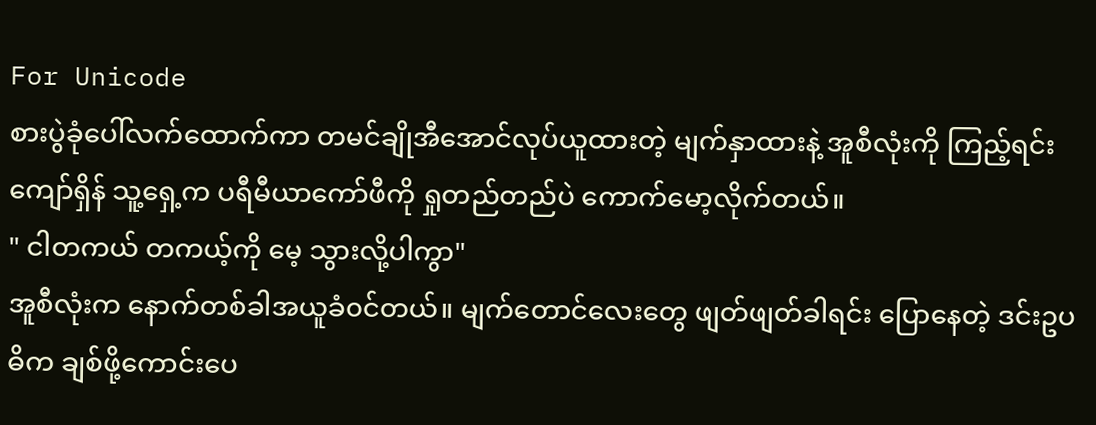For Unicode
စားပွဲခုံပေါ်လက်ထောက်ကာ တမင်ချိုအီအောင်လုပ်ယူထားတဲ့ မျက်နှာထားနဲ့ အူစီလုံးကို ကြည့်ရင်း ကျော်ရှိန် သူ့ရှေ့က ပရီမီယာကော်ဖီကို ရှုတည်တည်ပဲ ကောက်မော့လိုက်တယ်။
" ငါတကယ် တကယ့်ကို မေ့ သွားလို့ပါကွာ"
အူစီလုံးက နောက်တစ်ခါအယူခံ၀င်တယ်။ မျက်တောင်လေးတွေ ဖျတ်ဖျတ်ခါရင်း ပြောနေတဲ့ ဒင်းဥပဓိက ချစ်ဖို့ကောင်းပေ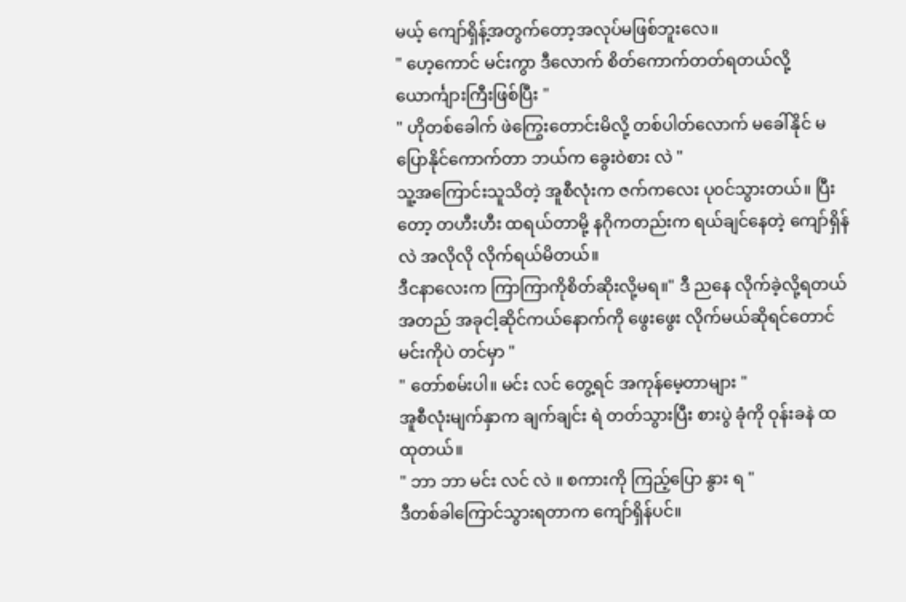မယ့် ကျော်ရှိန့်အတွက်တော့အလုပ်မဖြစ်ဘူးလေ။
" ဟေ့ကောင် မင်းကွာ ဒီလောက် စိတ်ကောက်တတ်ရတယ်လို့ ယောင်္ကျားကြီးဖြစ်ပြီး "
" ဟိုတစ်ခေါက် ဖဲကြွေးတောင်းမိလို့ တစ်ပါတ်လောက် မခေါ်နိုင် မပြောနိုင်ကောက်တာ ဘယ်က ခွေးဝဲစား လဲ "
သူ့အကြောင်းသူသိတဲ့ အူစီလုံးက ဇက်ကလေး ပု၀င်သွားတယ်။ ပြီးတော့ တဟီးဟီး ထရယ်တာမို့ နဂိုကတည်းက ရယ်ချင်နေတဲ့ ကျော်ရှိန်လဲ အလိုလို လိုက်ရယ်မိတယ်။
ဒီငနာလေးက ကြာကြာကိုစိတ်ဆိုးလို့မရ။" ဒီ ညနေ လိုက်ခဲ့လို့ရတယ် အတည် အခုငါ့ဆိုင်ကယ်နောက်ကို ဖွေးဖွေး လိုက်မယ်ဆိုရင်တောင် မင်းကိုပဲ တင်မှာ "
" တော်စမ်းပါ။ မင်း လင် တွေ့ရင် အကုန်မေ့တာများ "
အူစီလုံးမျက်နှာက ချက်ချင်း ရဲ တတ်သွားပြီး စားပွဲ ခုံကို ဝုန်းခနဲ ထထုတယ်။
" ဘာ ဘာ မင်း လင် လဲ ။ စကားကို ကြည့်ပြော နွား ရ "
ဒီတစ်ခါကြောင်သွားရတာက ကျော်ရှိန်ပင်။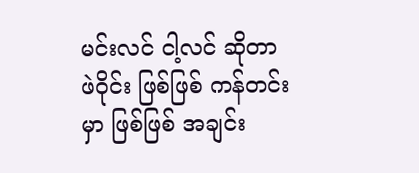မင်းလင် ငါ့လင် ဆိုတာ ဖဲဝိုင်း ဖြစ်ဖြစ် ကန်တင်းမှာ ဖြစ်ဖြစ် အချင်း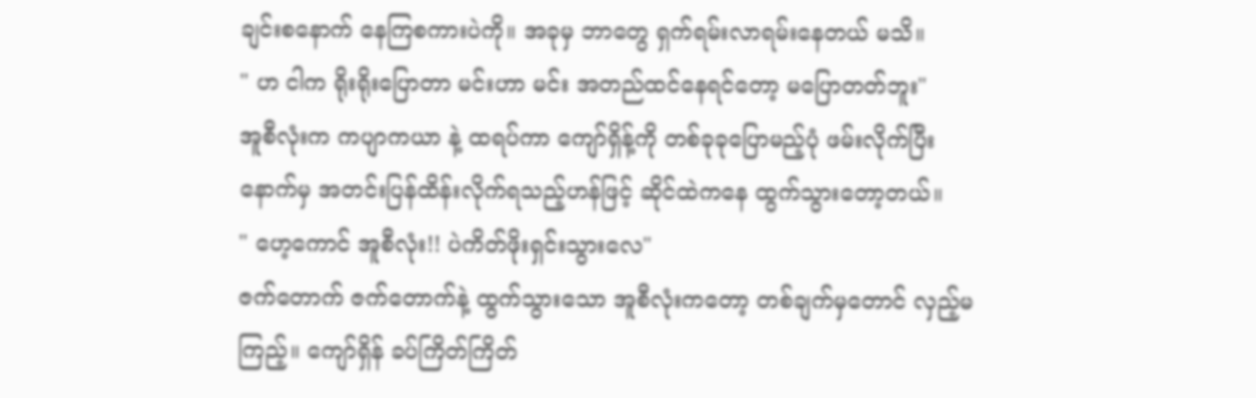ချင်းစနောက် နေကြစကားပဲကို။ အခုမှ ဘာတွေ ရှက်ရမ်းလာရမ်းနေတယ် မသိ။
" ဟ ငါက ရိုးရိုးပြောတာ မင်းဟာ မင်း အတည်ထင်နေရင်တော့ မပြောတတ်ဘူး"
အူစီလုံးက ကပျာကယာ နဲ့ ထရပ်ကာ ကျော်ရှိန့်ကို တစ်ခုခုပြောမည့်ပုံ ဖမ်းလိုက်ပြီး နောက်မှ အတင်းပြန်ထိန်းလိုက်ရသည့်ဟန်ဖြင့် ဆိုင်ထဲကနေ ထွက်သွားတော့တယ်။
" ဟေ့ကောင် အူစီလုံး!! ပဲကိတ်ဖိုးရှင်းသွားလေ"
ဇက်တောက် ဇက်တောက်နဲ့ ထွက်သွားသော အူစီလုံးကတော့ တစ်ချက်မှတောင် လှည့်မကြည့်။ ကျော်ရှိန် ခပ်ကြိတ်ကြိတ်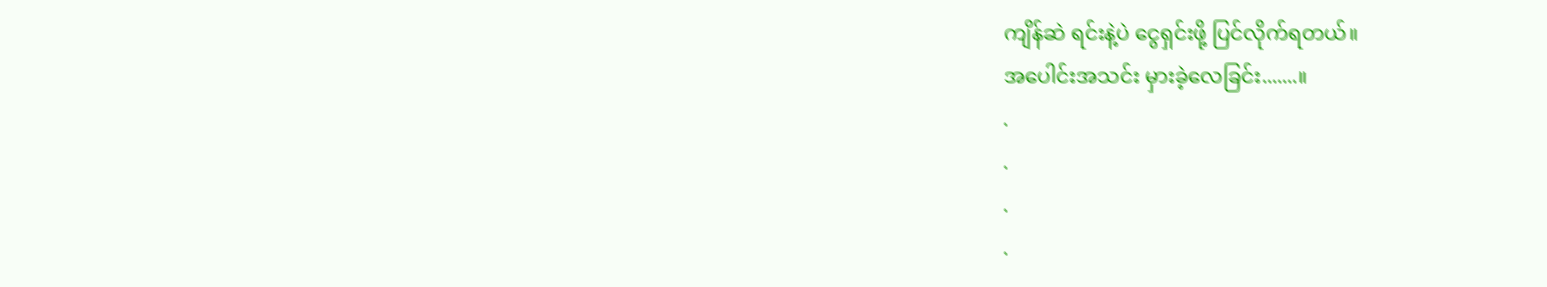ကျိန်ဆဲ ရင်းနဲ့ပဲ ငွေရှင်းဖို့ ပြင်လိုက်ရတယ်။
အပေါင်းအသင်း မှားခဲ့လေခြင်း.......။
.
.
.
.